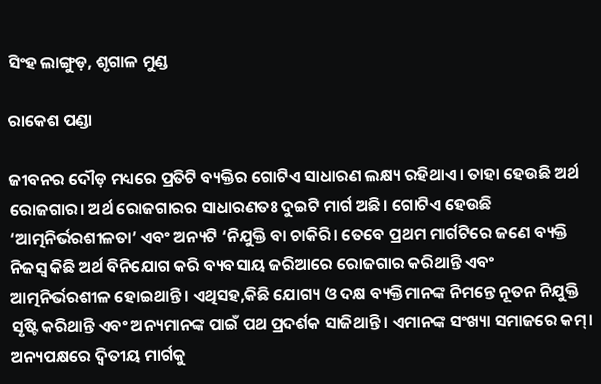ସିଂହ ଲାଙ୍ଗୁଡ଼, ଶୃଗାଳ ମୁଣ୍ଡ

ରାକେଶ ପଣ୍ଡା

ଜୀବନର ଦୌଡ଼ ମଧ୍ୟରେ ପ୍ରତିଟି ବ୍ୟକ୍ତିର ଗୋଟିଏ ସାଧାରଣ ଲକ୍ଷ୍ୟ ରହିଥାଏ। ତାହା ହେଉଛି ଅର୍ଥ ରୋଜଗାର। ଅର୍ଥ ରୋଜଗାରର ସାଧାରଣତଃ ଦୁଇଟି ମାର୍ଗ ଅଛି। ଗୋଟିଏ ହେଉଛି ‘ଆତ୍ମନିର୍ଭରଶୀଳତା’ ଏବଂ ଅନ୍ୟଟି ‘ନିଯୁକ୍ତି ବା ଚାକିରି। ତେବେ ପ୍ରଥମ ମାର୍ଗଟିରେ ଜଣେ ବ୍ୟକ୍ତି ନିଜସ୍ବ କିଛି ଅର୍ଥ ବିନିଯୋଗ କରି ବ୍ୟବସାୟ ଜରିଆରେ ରୋଜଗାର କରିଥାନ୍ତି ଏବଂ ଆତ୍ମନିର୍ଭରଶୀଳ ହୋଇଥାନ୍ତି। ଏଥିସହ,କିଛି ଯୋଗ୍ୟ ଓ ଦକ୍ଷ ବ୍ୟକ୍ତିମାନଙ୍କ ନିମନ୍ତେ ନୂତନ ନିଯୁକ୍ତି ସୃଷ୍ଟି କରିଥାନ୍ତି ଏବଂ ଅନ୍ୟମାନଙ୍କ ପାଇଁ ପଥ ପ୍ରଦର୍ଶକ ସାଜିଥାନ୍ତି। ଏମାନଙ୍କ ସଂଖ୍ୟା ସମାଜରେ କମ୍‌। ଅନ୍ୟପକ୍ଷରେ ଦ୍ୱିତୀୟ ମାର୍ଗକୁ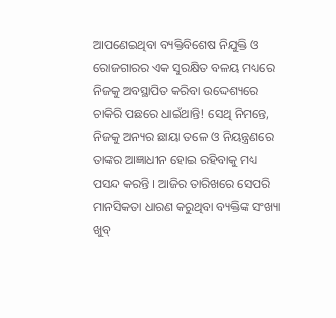ଆପଣେଇଥିବା ବ୍ୟକ୍ତିବିଶେଷ ନିଯୁକ୍ତି ଓ ରୋଜଗାରର ଏକ ସୁରକ୍ଷିତ ବଳୟ ମଧ୍ୟରେ ନିଜକୁ ଅବସ୍ଥାପିତ କରିବା ଉଦ୍ଦେଶ୍ୟରେ ଚାକିରି ପଛରେ ଧାଇଁଥାନ୍ତି! ସେଥି ନିମନ୍ତେ, ନିଜକୁ ଅନ୍ୟର ଛାୟା ତଳେ ଓ ନିୟନ୍ତ୍ରଣରେ ତାଙ୍କର ଆଜ୍ଞାଧୀନ ହୋଇ ରହିବାକୁ ମଧ୍ୟ ପସନ୍ଦ କରନ୍ତି । ଆଜିର ତାରିଖରେ ସେପରି ମାନସିକତା ଧାରଣ କରୁଥିବା ବ୍ୟକ୍ତିଙ୍କ ସଂଖ୍ୟା ଖୁବ୍‌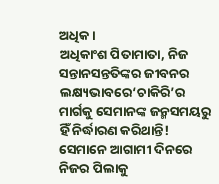ଅଧିକ।
ଅଧିକାଂଶ ପିତାମାତା, ନିଜ ସନ୍ତାନସନ୍ତତିଙ୍କର ଜୀବନର ଲକ୍ଷ୍ୟଭାବରେ‘ଚାକିରି’ର ମାର୍ଗକୁ ସେମାନଙ୍କ ଜନ୍ମସମୟରୁ ହିଁ ନିର୍ଦ୍ଧାରଣ କରିଥାନ୍ତି! ସେମାନେ ଆଗାମୀ ଦିନରେ ନିଜର ପିଲାକୁ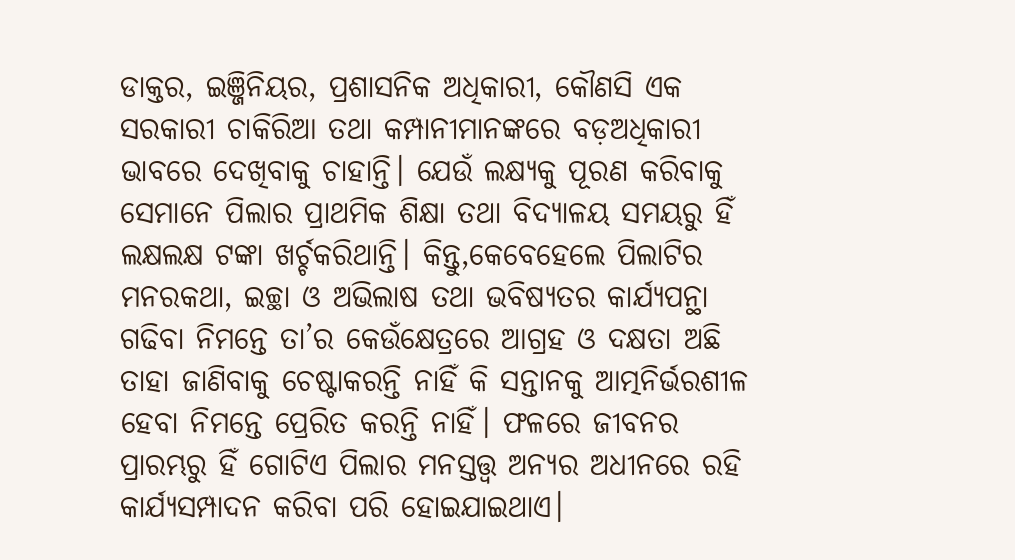ଡାକ୍ତର, ଇଞ୍ଜିନିୟର, ପ୍ରଶାସନିକ ଅଧିକାରୀ, କୌଣସି ଏକ ସରକାରୀ ଚାକିରିଆ ତଥା କମ୍ପାନୀମାନଙ୍କରେ ବଡ଼ଅଧିକାରୀ ଭାବରେ ଦେଖିବାକୁ ଚାହାନ୍ତି। ଯେଉଁ ଲକ୍ଷ୍ୟକୁ ପୂରଣ କରିବାକୁ ସେମାନେ ପିଲାର ପ୍ରାଥମିକ ଶିକ୍ଷା ତଥା ବିଦ୍ୟାଳୟ ସମୟରୁ ହିଁ ଲକ୍ଷଲକ୍ଷ ଟଙ୍କା ଖର୍ଚ୍ଚକରିଥାନ୍ତି। କିନ୍ତୁ,କେବେହେଲେ ପିଲାଟିର ମନରକଥା, ଇଚ୍ଛା ଓ ଅଭିଲାଷ ତଥା ଭବିଷ୍ୟତର କାର୍ଯ୍ୟପନ୍ଥା ଗଢିବା ନିମନ୍ତେ ତା’ର କେଉଁକ୍ଷେତ୍ରରେ ଆଗ୍ରହ ଓ ଦକ୍ଷତା ଅଛି ତାହା ଜାଣିବାକୁ ଚେଷ୍ଟାକରନ୍ତି ନାହିଁ କି ସନ୍ତାନକୁ ଆତ୍ମନିର୍ଭରଶୀଳ ହେବା ନିମନ୍ତେ ପ୍ରେରିତ କରନ୍ତି ନାହିଁ। ଫଳରେ ଜୀବନର ପ୍ରାରମ୍ଭରୁ ହିଁ ଗୋଟିଏ ପିଲାର ମନସ୍ତତ୍ତ୍ୱ ଅନ୍ୟର ଅଧୀନରେ ରହି କାର୍ଯ୍ୟସମ୍ପାଦନ କରିବା ପରି ହୋଇଯାଇଥାଏ।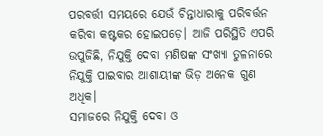ପରବର୍ତ୍ତୀ ସମୟରେ ଯେଉଁ ଚିନ୍ତାଧାରାକୁ ପରିବର୍ତ୍ତନ କରିବା କଷ୍ଟକର ହୋଇପଡ଼େ। ଆଜି ପରିସ୍ଥିତି ଏପରି ଉପୁଜିଛି, ନିଯୁକ୍ତି ଦେବା ମଣିଷଙ୍କ ସଂଖ୍ୟା ତୁଳନାରେ ନିଯୁକ୍ତି ପାଇବାର ଆଶାୟୀଙ୍କ ଭିଡ଼ ଅନେକ ଗୁଣ ଅଧିକ।
ସମାଜରେ ନିଯୁକ୍ତି ଦେବା ଓ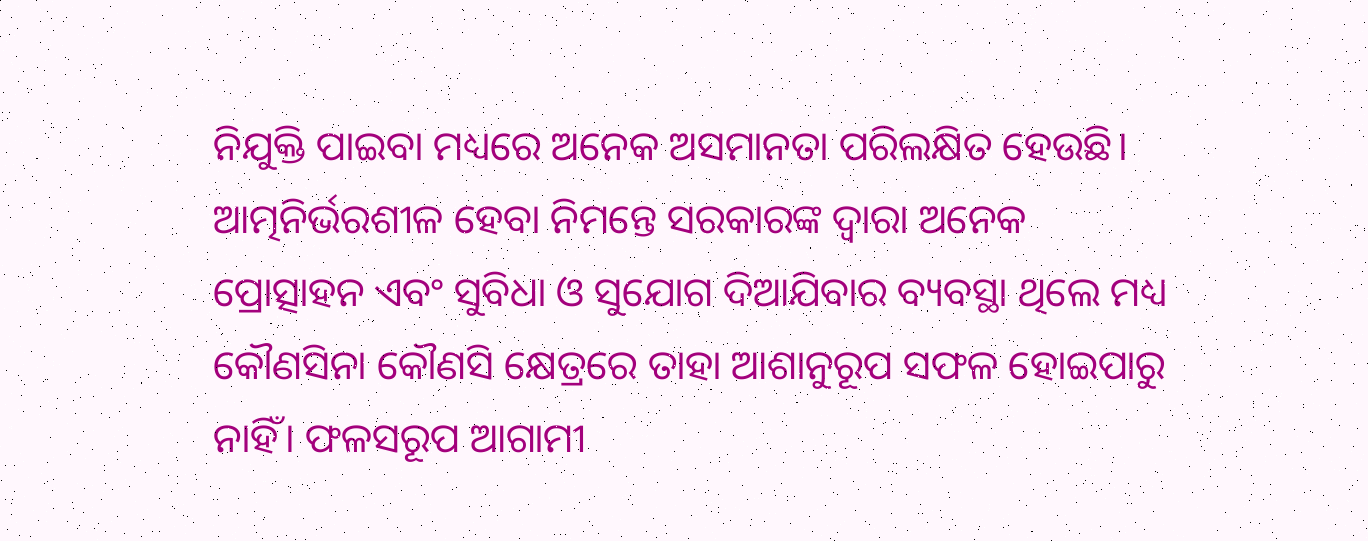ନିଯୁକ୍ତି ପାଇବା ମଧ୍ୟରେ ଅନେକ ଅସମାନତା ପରିଲକ୍ଷିତ ହେଉଛି। ଆତ୍ମନିର୍ଭରଶୀଳ ହେବା ନିମନ୍ତେ ସରକାରଙ୍କ ଦ୍ୱାରା ଅନେକ ପ୍ରୋତ୍ସାହନ ଏବଂ ସୁବିଧା ଓ ସୁଯୋଗ ଦିଆଯିବାର ବ୍ୟବସ୍ଥା ଥିଲେ ମଧ୍ୟ କୌଣସିନା କୌଣସି କ୍ଷେତ୍ରରେ ତାହା ଆଶାନୁରୂପ ସଫଳ ହୋଇପାରୁ ନାହିଁ। ଫଳସରୂପ ଆଗାମୀ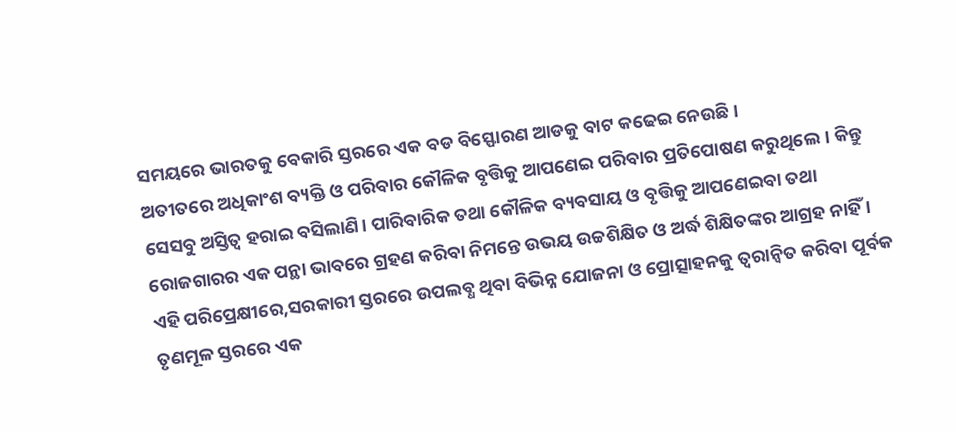ସମୟରେ ଭାରତକୁ ବେକାରି ସ୍ତରରେ ଏକ ବଡ ବିସ୍ଫୋରଣ ଆଡକୁ ବାଟ କଢେଇ ନେଉଛି।
ଅତୀତରେ ଅଧିକାଂଶ ବ୍ୟକ୍ତି ଓ ପରିବାର କୌଳିକ ବୃତ୍ତିକୁ ଆପଣେଇ ପରିବାର ପ୍ରତିପୋଷଣ କରୁଥିଲେ। କିନ୍ତୁ ସେସବୁ ଅସ୍ତିତ୍ୱ ହରାଇ ବସିଲାଣି। ପାରିବାରିକ ତଥା କୌଳିକ ବ୍ୟବସାୟ ଓ ବୃତ୍ତିକୁ ଆପଣେଇବା ତଥା ରୋଜଗାରର ଏକ ପନ୍ଥା ଭାବରେ ଗ୍ରହଣ କରିବା ନିମନ୍ତେ ଉଭୟ ଉଚ୍ଚଶିକ୍ଷିତ ଓ ଅର୍ଦ୍ଧ ଶିକ୍ଷିତଙ୍କର ଆଗ୍ରହ ନାହିଁ । ଏହି ପରିପ୍ରେକ୍ଷୀରେ,ସରକାରୀ ସ୍ତରରେ ଉପଲବ୍ଧ ଥିବା ବିଭିନ୍ନ ଯୋଜନା ଓ ପ୍ରୋତ୍ସାହନକୁ ତ୍ୱରାନ୍ବିତ କରିବା ପୂର୍ବକ ତୃଣମୂଳ ସ୍ତରରେ ଏକ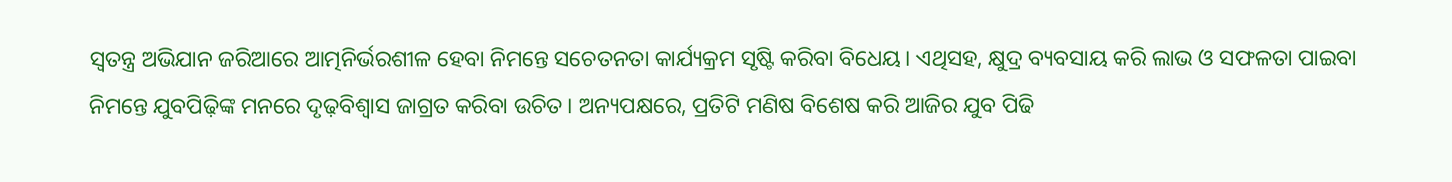ସ୍ବତନ୍ତ୍ର ଅଭିଯାନ ଜରିଆରେ ଆତ୍ମନିର୍ଭରଶୀଳ ହେବା ନିମନ୍ତେ ସଚେତନତା କାର୍ଯ୍ୟକ୍ରମ ସୃଷ୍ଟି କରିବା ବିଧେୟ। ଏଥିସହ, କ୍ଷୁଦ୍ର ବ୍ୟବସାୟ କରି ଲାଭ ଓ ସଫଳତା ପାଇବା ନିମନ୍ତେ ଯୁବପିଢ଼ିଙ୍କ ମନରେ ଦୃଢ଼ବିଶ୍ୱାସ ଜାଗ୍ରତ କରିବା ଉଚିତ। ଅନ୍ୟପକ୍ଷରେ, ପ୍ରତିଟି ମଣିଷ ବିଶେଷ କରି ଆଜିର ଯୁବ ପିଢି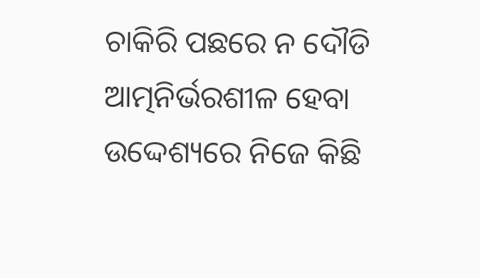ଚାକିରି ପଛରେ ନ ଦୌଡି ଆତ୍ମନିର୍ଭରଶୀଳ ହେବା ଉଦ୍ଦେଶ୍ୟରେ ନିଜେ କିଛି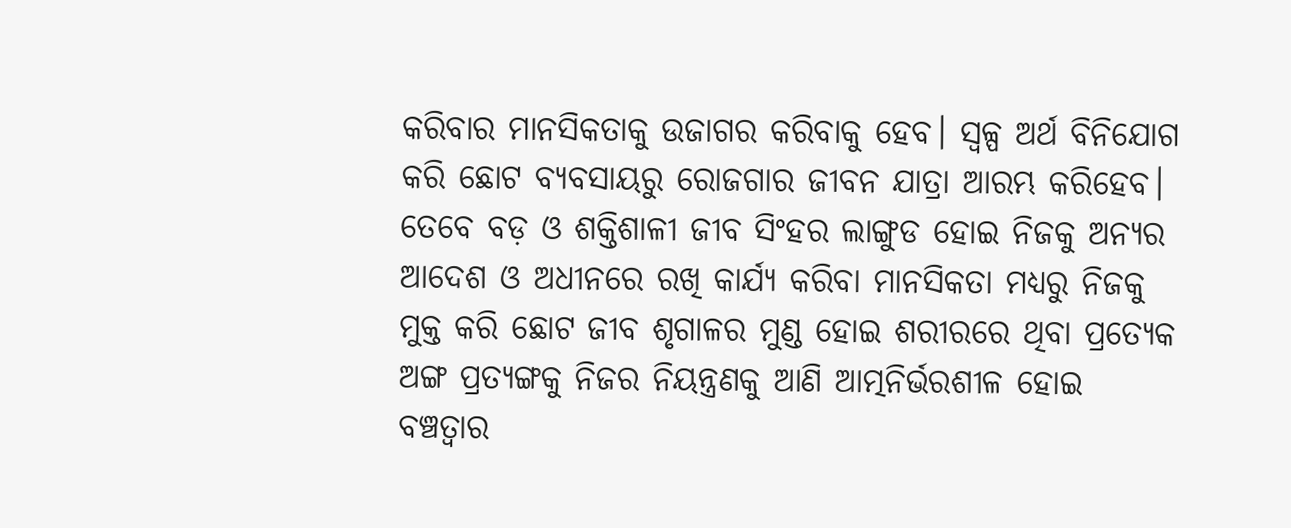କରିବାର ମାନସିକତାକୁ ଉଜାଗର କରିବାକୁ ହେବ। ସ୍ବଳ୍ପ ଅର୍ଥ ବିନିଯୋଗ କରି ଛୋଟ ବ୍ୟବସାୟରୁ ରୋଜଗାର ଜୀବନ ଯାତ୍ରା ଆରମ୍ଭ କରିହେବ। ତେବେ ବଡ଼ ଓ ଶକ୍ତିଶାଳୀ ଜୀବ ସିଂହର ଲାଙ୍ଗୁଡ ହୋଇ ନିଜକୁ ଅନ୍ୟର ଆଦେଶ ଓ ଅଧୀନରେ ରଖି କାର୍ଯ୍ୟ କରିବା ମାନସିକତା ମଧ୍ୟରୁ ନିଜକୁ ମୁକ୍ତ କରି ଛୋଟ ଜୀବ ଶୃଗାଳର ମୁଣ୍ଡ ହୋଇ ଶରୀରରେ ଥିବା ପ୍ରତ୍ୟେକ ଅଙ୍ଗ ପ୍ରତ୍ୟଙ୍ଗକୁ ନିଜର ନିୟନ୍ତ୍ରଣକୁ ଆଣି ଆତ୍ମନିର୍ଭରଶୀଳ ହୋଇ ବଞ୍ଚତ୍ବାର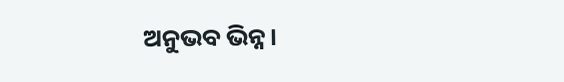ଅନୁଭବ ଭିନ୍ନ।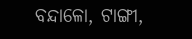ବନ୍ଦାଳୋ, ଟାଙ୍ଗୀ,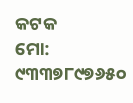କଟକ
ମୋ: ୯୩୩୭୮୯୭୬୫୦